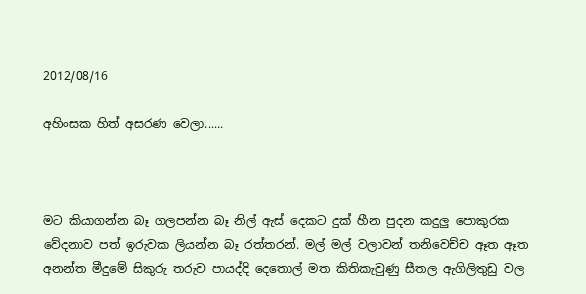2012/08/16

අහිංසක හිත් අසරණ වෙලා......



මට කියාගන්න බෑ ගලපන්න බෑ නිල් ඇස් දෙකට දුක් හීන පුදන කදුලු පොකුරක වේදනාව පත් ඉරුවක ලියන්න බෑ රත්තරන්. මල් මල් වලාවන් තනිවෙච්ච ඈත ඈත අනන්ත මීදුමේ සිකුරු තරුව පායද්දි දෙතොල් මත කිතිකැවුණු සීතල ඇගිලිතුඩු වල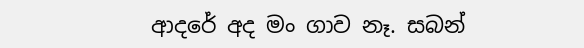ආදරේ අද මං ගාව නෑ. සබන්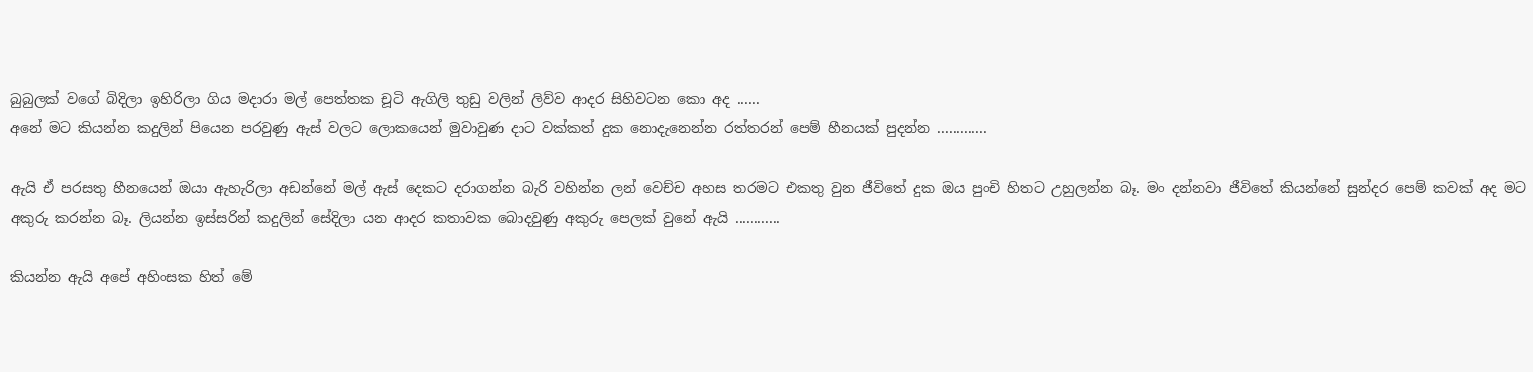බුබුලක් වගේ බිදිලා ඉහිරිලා ගිය මදාරා මල් පෙත්තක චූටි ඇගිලි තුඩු වලින් ලිව්ව ආදර සිහිවටන කො අද ......
අනේ මට කියන්න කදුලින් පියෙන පරවුණු ඇස් වලට ලොකයෙන් මුවාවුණ දාට වක්කත් දුක නොදැනෙන්න රත්තරන් පෙම් හීනයක් පුදන්න .............

ඇයි ඒ පරසතු හීනයෙන් ඔයා ඇහැරිලා අඩන්නේ මල් ඇස් දෙකට දරාගන්න බැරි වහින්න ලන් වෙච්ච අහස තරමට එකතු වුන ජීවිතේ දුක ඔය පුංචි හිතට උහුලන්න බෑ. මං දන්නවා ජීවිතේ කියන්නේ සුන්දර පෙම් කවක් අද මට අකුරු කරන්න බෑ. ලියන්න ඉස්සරින් කදුලින් සේදිලා යන ආදර කතාවක බොදවුණු අකුරු පෙලක් වුනේ ඇයි ............

කියන්න ඇයි අපේ අහිංසක හිත් මේ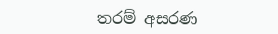තරම් අසරණ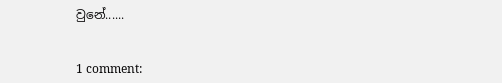වුනේ......


1 comment: